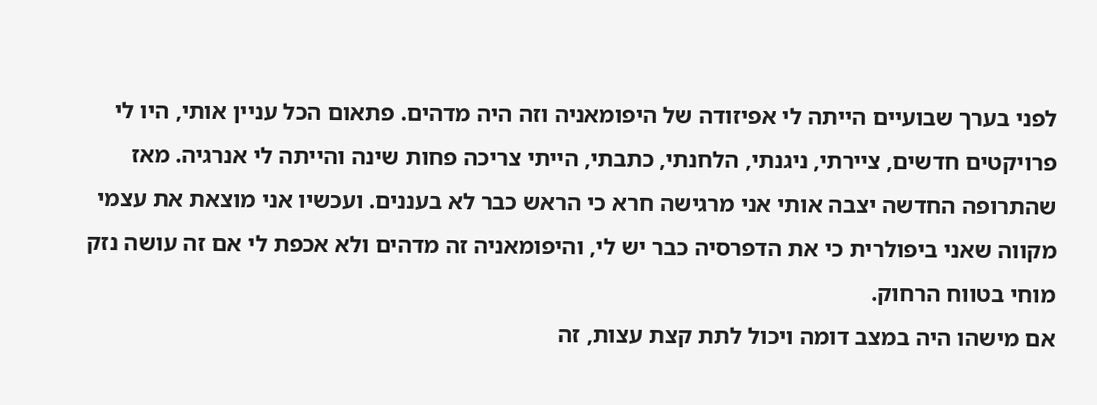לפני בערך שבועיים הייתה לי אפיזודה של היפומאניה וזה היה מדהים. פתאום הכל עניין אותי, היו לי פרויקטים חדשים, ציירתי, ניגנתי, הלחנתי, כתבתי, הייתי צריכה פחות שינה והייתה לי אנרגיה. מאז שהתרופה החדשה יצבה אותי אני מרגישה חרא כי הראש כבר לא בעננים. ועכשיו אני מוצאת את עצמי מקווה שאני ביפולרית כי את הדפרסיה כבר יש לי, והיפומאניה זה מדהים ולא אכפת לי אם זה עושה נזק מוחי בטווח הרחוק.
אם מישהו היה במצב דומה ויכול לתת קצת עצות, זה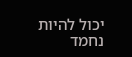יכול להיות נחמד